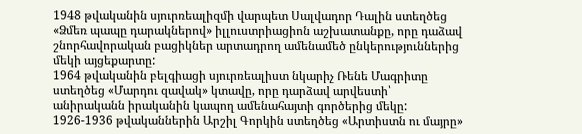1948 թվականին սյուրռեալիզմի վարպետ Սալվադոր Դալին ստեղծեց «Ձմեռ պապը դարակներով» իլլուստրիացիոն աշխատանքը, որը դաձավ շնորհավորական բացիկներ արտադրող ամենամեծ ընկերություններից մեկի այցեքարտը:
1964 թվականին բելգիացի սյուրռեալիստ նկարիչ Ռենե Մագրիտը ստեղծեց «Մարդու զավակ» կտավը, որը դարձավ արվեստի՝ անիրականն իրականին կապող ամենահայտի գործերից մեկը:
1926-1936 թվականներին Արշիլ Գորկին ստեղծեց «Արտիստն ու մայրը»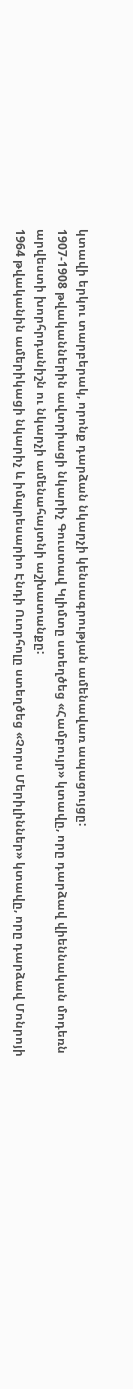կտավի երկու տարբերակ, որոնք դարձան նկարչի կենսագրության ամենավառ ապացույցը:
1907-1908 թվականներին ավտրիացի նկարիչ Գուստավ Կլիմտը ստեղծեց «Համբույր» կտավը, որը դարձավ վիեննական մոդեռն արվեստի խորհրդանիշն ու նկարչի ամենահայտնի աշխատանքը:
1964 թվականին ամերիկացի նկարիչ և իմպրեսարիո Էնդի Ուորհոլը ստեղծեց «Չորս Մերիլիններ» կտավը, որը դարձավ Մոնրոյի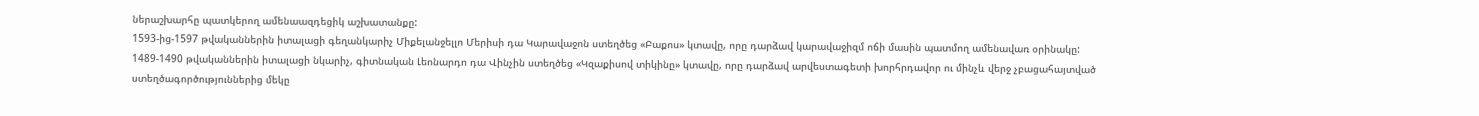ներաշխարհը պատկերող ամենաազդեցիկ աշխատանքը:
1593-ից-1597 թվականներին իտալացի գեղանկարիչ Միքելանջելլո Մերիսի դա Կարավաջոն ստեղծեց «Բաքոս» կտավը, որը դարձավ կարավաջիզմ ոճի մասին պատմող ամենավառ օրինակը:
1489-1490 թվականներին իտալացի նկարիչ, գիտնական Լեոնարդո դա Վինչին ստեղծեց «Կզաքիսով տիկինը» կտավը, որը դարձավ արվեստագետի խորհրդավոր ու մինչև վերջ չբացահայտված ստեղծագործություններից մեկը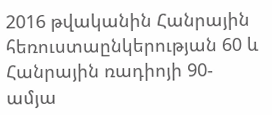2016 թվականին Հանրային հեռուստաընկերության 60 և Հանրային ռադիոյի 90-ամյա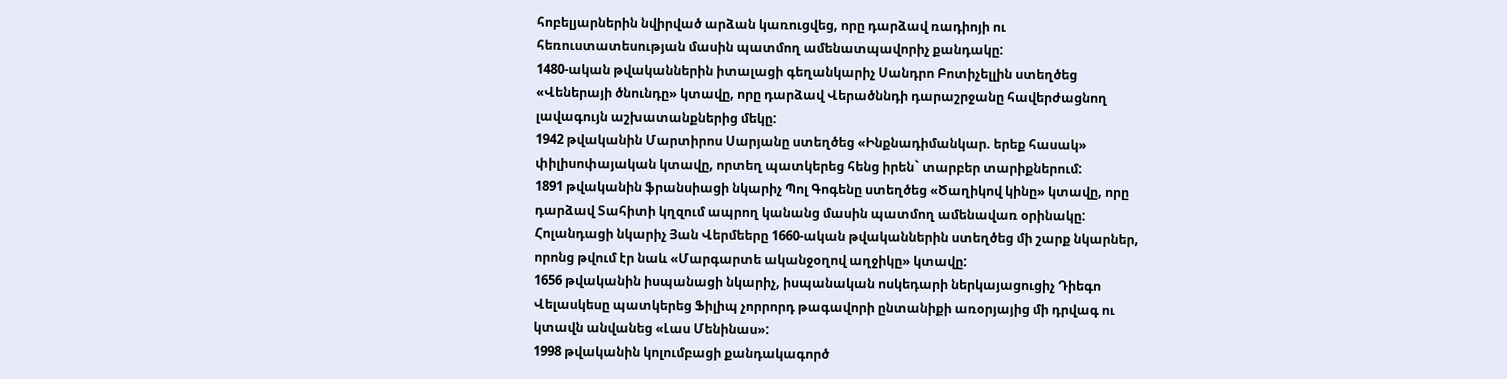հոբելյարներին նվիրված արձան կառուցվեց, որը դարձավ ռադիոյի ու հեռուստատեսության մասին պատմող ամենատպավորիչ քանդակը:
1480-ական թվականներին իտալացի գեղանկարիչ Սանդրո Բոտիչելլին ստեղծեց «Վեներայի ծնունդը» կտավը, որը դարձավ Վերածննդի դարաշրջանը հավերժացնող լավագույն աշխատանքներից մեկը:
1942 թվականին Մարտիրոս Սարյանը ստեղծեց «Ինքնադիմանկար. երեք հասակ» փիլիսոփայական կտավը, որտեղ պատկերեց հենց իրեն` տարբեր տարիքներում:
1891 թվականին ֆրանսիացի նկարիչ Պոլ Գոգենը ստեղծեց «Ծաղիկով կինը» կտավը, որը դարձավ Տահիտի կղզում ապրող կանանց մասին պատմող ամենավառ օրինակը:
Հոլանդացի նկարիչ Յան Վերմեերը 1660-ական թվականներին ստեղծեց մի շարք նկարներ, որոնց թվում էր նաև «Մարգարտե ականջօղով աղջիկը» կտավը:
1656 թվականին իսպանացի նկարիչ, իսպանական ոսկեդարի ներկայացուցիչ Դիեգո Վելասկեսը պատկերեց Ֆիլիպ չորրորդ թագավորի ընտանիքի առօրյայից մի դրվագ ու կտավն անվանեց «Լաս Մենինաս»:
1998 թվականին կոլումբացի քանդակագործ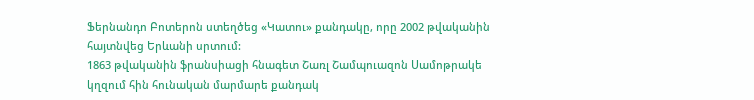Ֆերնանդո Բոտերոն ստեղծեց «Կատու» քանդակը, որը 2002 թվականին հայտնվեց Երևանի սրտում:
1863 թվականին ֆրանսիացի հնագետ Շառլ Շամպուազոն Սամոթրակե կղզում հին հունական մարմարե քանդակ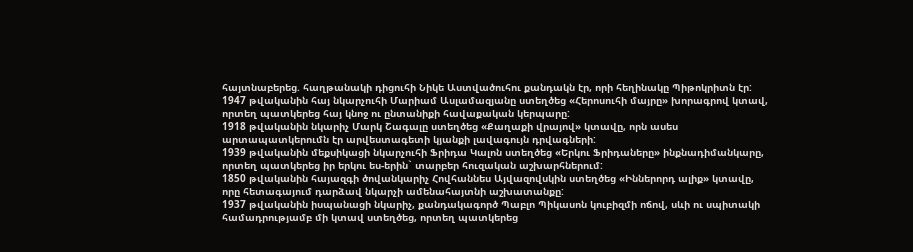հայտնաբերեց. հաղթանակի դիցուհի Նիկե Աստվածուհու քանդակն էր, որի հեղինակը Պիթոկրիտն էր:
1947 թվականին հայ նկարչուհի Մարիամ Ասլամազյանը ստեղծեց «Հերոսուհի մայրը» խորագրով կտավ, որտեղ պատկերեց հայ կնոջ ու ընտանիքի հավաքական կերպարը:
1918 թվականին նկարիչ Մարկ Շագալը ստեղծեց «Քաղաքի վրայով» կտավը, որն ասես արտապատկերումն էր արվեստագետի կյանքի լավագույն դրվագների:
1939 թվականին մեքսիկացի նկարչուհի Ֆրիդա Կալոն ստեղծեց «Երկու Ֆրիդաները» ինքնադիմանկարը, որտեղ պատկերեց իր երկու ես-երին` տարբեր հուզական աշխարհներում:
1850 թվականին հայազգի ծովանկարիչ Հովհաննես Այվազովսկին ստեղծեց «Իններորդ ալիք» կտավը, որը հետագայում դարձավ նկարչի ամենահայտնի աշխատանքը:
1937 թվականին իսպանացի նկարիչ, քանդակագործ Պաբլո Պիկասոն կուբիզմի ոճով, սևի ու սպիտակի համադրությամբ մի կտավ ստեղծեց, որտեղ պատկերեց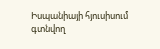Իսպանիայի հյուսիսում գտնվող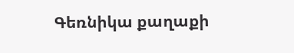Գեռնիկա քաղաքի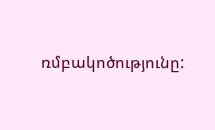ռմբակոծությունը: